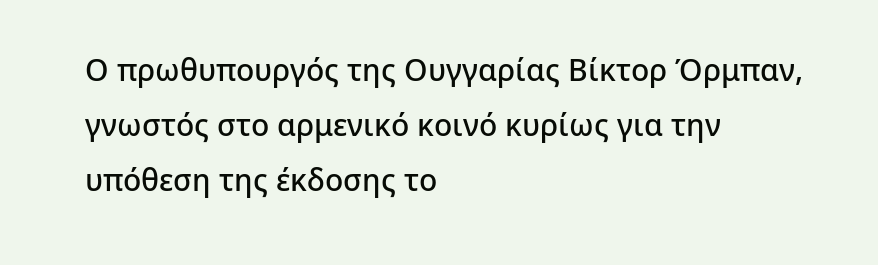Ο πρωθυπουργός της Ουγγαρίας Βίκτορ Όρμπαν, γνωστός στο αρμενικό κοινό κυρίως για την υπόθεση της έκδοσης το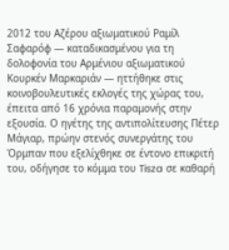2012 του Αζέρου αξιωματικού Ραμίλ Σαφαρόφ — καταδικασμένου για τη δολοφονία του Αρμένιου αξιωματικού Κουρκέν Μαρκαριάν — ηττήθηκε στις κοινοβουλευτικές εκλογές της χώρας του, έπειτα από 16 χρόνια παραμονής στην εξουσία. Ο ηγέτης της αντιπολίτευσης Πέτερ Μάγιαρ, πρώην στενός συνεργάτης του Όρμπαν που εξελίχθηκε σε έντονο επικριτή του, οδήγησε το κόμμα του Tisza σε καθαρή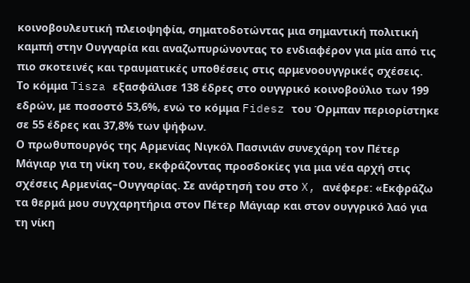κοινοβουλευτική πλειοψηφία, σηματοδοτώντας μια σημαντική πολιτική καμπή στην Ουγγαρία και αναζωπυρώνοντας το ενδιαφέρον για μία από τις πιο σκοτεινές και τραυματικές υποθέσεις στις αρμενοουγγρικές σχέσεις.
Το κόμμα Tisza εξασφάλισε 138 έδρες στο ουγγρικό κοινοβούλιο των 199 εδρών, με ποσοστό 53,6%, ενώ το κόμμα Fidesz του Όρμπαν περιορίστηκε σε 55 έδρες και 37,8% των ψήφων.
Ο πρωθυπουργός της Αρμενίας Νιγκόλ Πασινιάν συνεχάρη τον Πέτερ Μάγιαρ για τη νίκη του, εκφράζοντας προσδοκίες για μια νέα αρχή στις σχέσεις Αρμενίας–Ουγγαρίας. Σε ανάρτησή του στο X, ανέφερε: «Εκφράζω τα θερμά μου συγχαρητήρια στον Πέτερ Μάγιαρ και στον ουγγρικό λαό για τη νίκη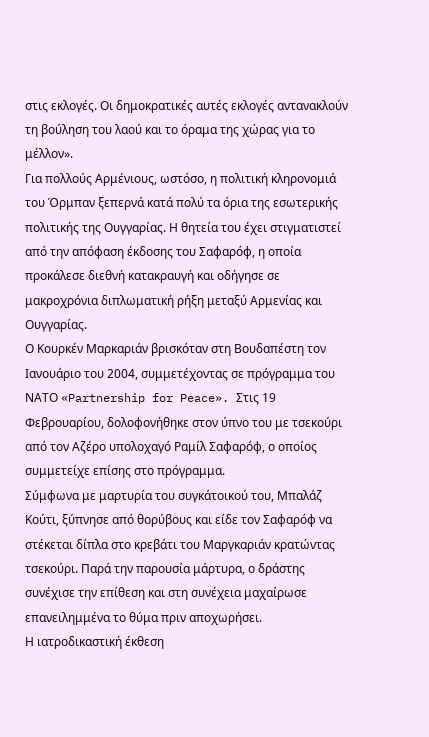στις εκλογές. Οι δημοκρατικές αυτές εκλογές αντανακλούν τη βούληση του λαού και το όραμα της χώρας για το μέλλον».
Για πολλούς Αρμένιους, ωστόσο, η πολιτική κληρονομιά του Όρμπαν ξεπερνά κατά πολύ τα όρια της εσωτερικής πολιτικής της Ουγγαρίας. Η θητεία του έχει στιγματιστεί από την απόφαση έκδοσης του Σαφαρόφ, η οποία προκάλεσε διεθνή κατακραυγή και οδήγησε σε μακροχρόνια διπλωματική ρήξη μεταξύ Αρμενίας και Ουγγαρίας.
Ο Κουρκέν Μαρκαριάν βρισκόταν στη Βουδαπέστη τον Ιανουάριο του 2004, συμμετέχοντας σε πρόγραμμα του ΝΑΤΟ «Partnership for Peace». Στις 19 Φεβρουαρίου, δολοφονήθηκε στον ύπνο του με τσεκούρι από τον Αζέρο υπολοχαγό Ραμίλ Σαφαρόφ, ο οποίος συμμετείχε επίσης στο πρόγραμμα.
Σύμφωνα με μαρτυρία του συγκάτοικού του, Μπαλάζ Κούτι, ξύπνησε από θορύβους και είδε τον Σαφαρόφ να στέκεται δίπλα στο κρεβάτι του Μαργκαριάν κρατώντας τσεκούρι. Παρά την παρουσία μάρτυρα, ο δράστης συνέχισε την επίθεση και στη συνέχεια μαχαίρωσε επανειλημμένα το θύμα πριν αποχωρήσει.
Η ιατροδικαστική έκθεση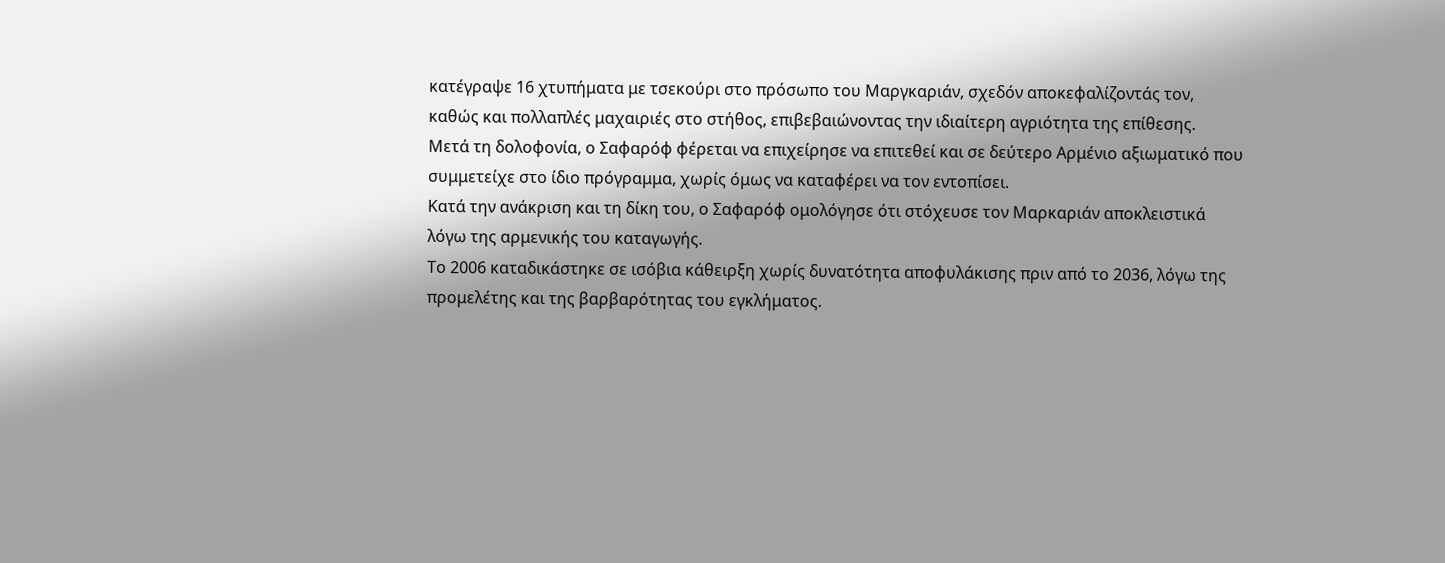κατέγραψε 16 χτυπήματα με τσεκούρι στο πρόσωπο του Μαργκαριάν, σχεδόν αποκεφαλίζοντάς τον, καθώς και πολλαπλές μαχαιριές στο στήθος, επιβεβαιώνοντας την ιδιαίτερη αγριότητα της επίθεσης.
Μετά τη δολοφονία, ο Σαφαρόφ φέρεται να επιχείρησε να επιτεθεί και σε δεύτερο Αρμένιο αξιωματικό που συμμετείχε στο ίδιο πρόγραμμα, χωρίς όμως να καταφέρει να τον εντοπίσει.
Κατά την ανάκριση και τη δίκη του, ο Σαφαρόφ ομολόγησε ότι στόχευσε τον Μαρκαριάν αποκλειστικά λόγω της αρμενικής του καταγωγής.
Το 2006 καταδικάστηκε σε ισόβια κάθειρξη χωρίς δυνατότητα αποφυλάκισης πριν από το 2036, λόγω της προμελέτης και της βαρβαρότητας του εγκλήματος.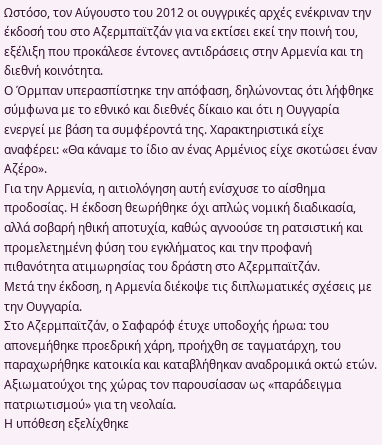Ωστόσο, τον Αύγουστο του 2012 οι ουγγρικές αρχές ενέκριναν την έκδοσή του στο Αζερμπαϊτζάν για να εκτίσει εκεί την ποινή του, εξέλιξη που προκάλεσε έντονες αντιδράσεις στην Αρμενία και τη διεθνή κοινότητα.
Ο Όρμπαν υπερασπίστηκε την απόφαση, δηλώνοντας ότι λήφθηκε σύμφωνα με το εθνικό και διεθνές δίκαιο και ότι η Ουγγαρία ενεργεί με βάση τα συμφέροντά της. Χαρακτηριστικά είχε αναφέρει: «Θα κάναμε το ίδιο αν ένας Αρμένιος είχε σκοτώσει έναν Αζέρο».
Για την Αρμενία, η αιτιολόγηση αυτή ενίσχυσε το αίσθημα προδοσίας. Η έκδοση θεωρήθηκε όχι απλώς νομική διαδικασία, αλλά σοβαρή ηθική αποτυχία, καθώς αγνοούσε τη ρατσιστική και προμελετημένη φύση του εγκλήματος και την προφανή πιθανότητα ατιμωρησίας του δράστη στο Αζερμπαϊτζάν.
Μετά την έκδοση, η Αρμενία διέκοψε τις διπλωματικές σχέσεις με την Ουγγαρία.
Στο Αζερμπαϊτζάν, ο Σαφαρόφ έτυχε υποδοχής ήρωα: του απονεμήθηκε προεδρική χάρη, προήχθη σε ταγματάρχη, του παραχωρήθηκε κατοικία και καταβλήθηκαν αναδρομικά οκτώ ετών. Αξιωματούχοι της χώρας τον παρουσίασαν ως «παράδειγμα πατριωτισμού» για τη νεολαία.
Η υπόθεση εξελίχθηκε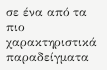σε ένα από τα πιο χαρακτηριστικά παραδείγματα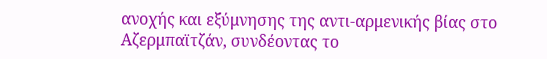ανοχής και εξύμνησης της αντι-αρμενικής βίας στο Αζερμπαϊτζάν, συνδέοντας το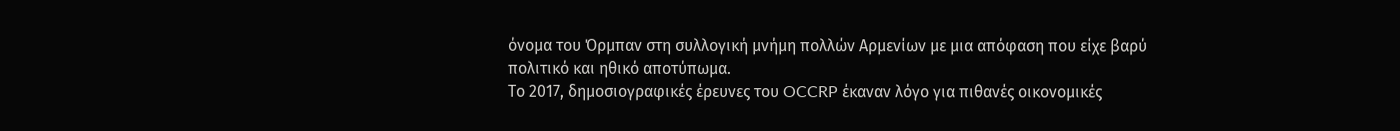όνομα του Όρμπαν στη συλλογική μνήμη πολλών Αρμενίων με μια απόφαση που είχε βαρύ πολιτικό και ηθικό αποτύπωμα.
Το 2017, δημοσιογραφικές έρευνες του OCCRP έκαναν λόγο για πιθανές οικονομικές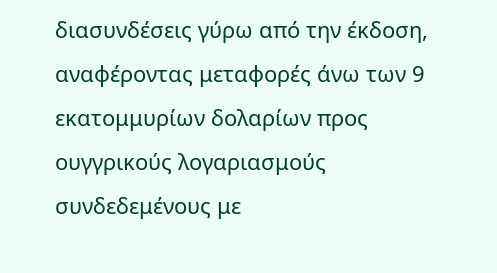διασυνδέσεις γύρω από την έκδοση, αναφέροντας μεταφορές άνω των 9 εκατομμυρίων δολαρίων προς ουγγρικούς λογαριασμούς συνδεδεμένους με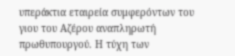υπεράκτια εταιρεία συμφερόντων του γιου του Αζέρου αναπληρωτή πρωθυπουργού. Η τύχη των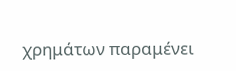χρημάτων παραμένει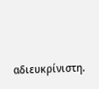αδιευκρίνιστη.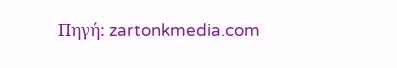Πηγή: zartonkmedia.com